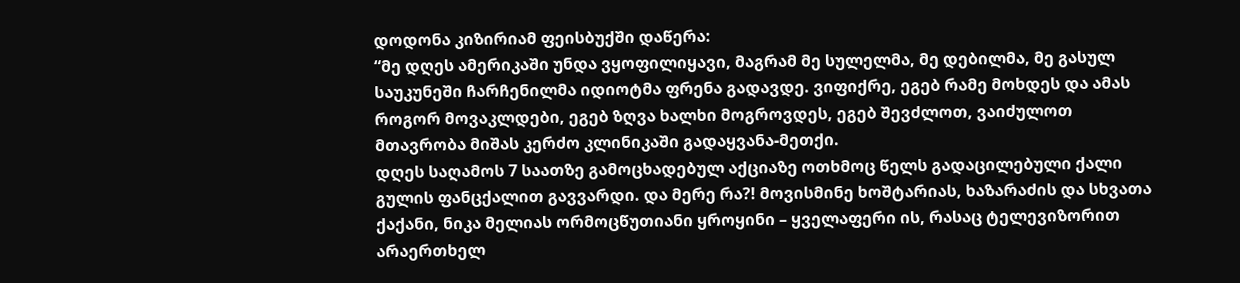დოდონა კიზირიამ ფეისბუქში დაწერა:
“მე დღეს ამერიკაში უნდა ვყოფილიყავი, მაგრამ მე სულელმა, მე დებილმა, მე გასულ საუკუნეში ჩარჩენილმა იდიოტმა ფრენა გადავდე. ვიფიქრე, ეგებ რამე მოხდეს და ამას როგორ მოვაკლდები, ეგებ ზღვა ხალხი მოგროვდეს, ეგებ შევძლოთ, ვაიძულოთ მთავრობა მიშას კერძო კლინიკაში გადაყვანა-მეთქი.
დღეს საღამოს 7 საათზე გამოცხადებულ აქციაზე ოთხმოც წელს გადაცილებული ქალი გულის ფანცქალით გავვარდი. და მერე რა?! მოვისმინე ხოშტარიას, ხაზარაძის და სხვათა ქაქანი, ნიკა მელიას ორმოცწუთიანი ყროყინი – ყველაფერი ის, რასაც ტელევიზორით არაერთხელ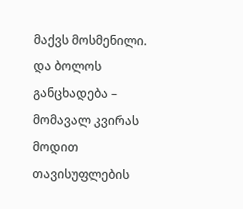მაქვს მოსმენილი.
და ბოლოს განცხადება – მომავალ კვირას მოდით თავისუფლების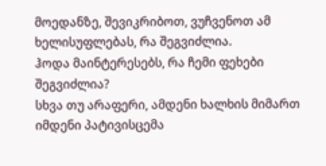მოედანზე, შევიკრიბოთ, ვუჩვენოთ ამ ხელისუფლებას, რა შეგვიძლია.
ჰოდა მაინტერესებს, რა ჩემი ფეხები შეგვიძლია?
სხვა თუ არაფერი, ამდენი ხალხის მიმართ იმდენი პატივისცემა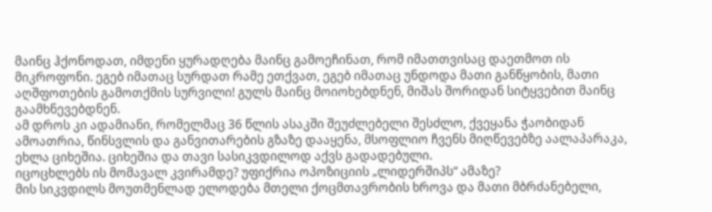მაინც ჰქონოდათ, იმდენი ყურადღება მაინც გამოეჩინათ, რომ იმათთვისაც დაეთმოთ ის მიკროფონი. ეგებ იმათაც სურდათ რამე ეთქვათ, ეგებ იმათაც უნდოდა მათი განწყობის, მათი აღშფოთების გამოთქმის სურვილი! გულს მაინც მოიოხებდნენ, მიშას შორიდან სიტყვებით მაინც გაამხნევებდნენ.
ამ დროს კი ადამიანი, რომელმაც 36 წლის ასაკში შეუძლებელი შესძლო, ქვეყანა ჭაობიდან ამოათრია, წინსვლის და განვითარების გზაზე დააყენა, მსოფლიო ჩვენს მიღწევებზე აალაპარაკა, ეხლა ციხეშია. ციხეშია და თავი სასიკვდილოდ აქვს გადადებული.
იცოცხლებს ის მომავალ კვირამდე? უფიქრია ოპოზიციის „ლიდერშიპს“ ამაზე?
მის სიკვდილს მოუთმენლად ელოდება მთელი ქოცმთავრობის ხროვა და მათი მბრძანებელი,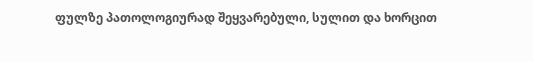ფულზე პათოლოგიურად შეყვარებული, სულით და ხორცით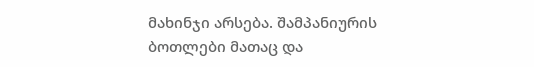მახინჯი არსება. შამპანიურის ბოთლები მათაც და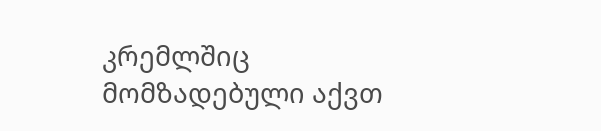კრემლშიც მომზადებული აქვთ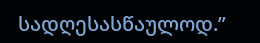სადღესასწაულოდ.”